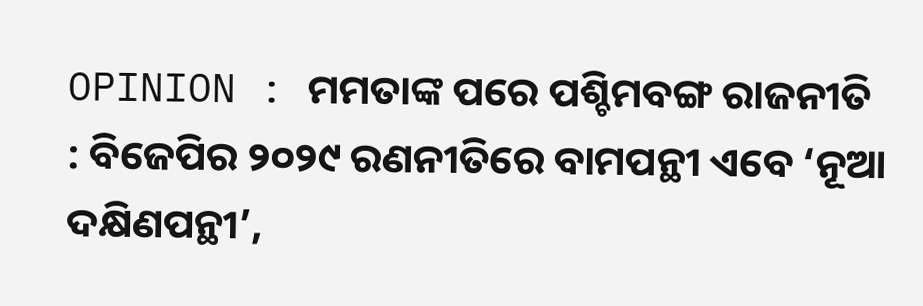OPINION : ମମତାଙ୍କ ପରେ ପଶ୍ଚିମବଙ୍ଗ ରାଜନୀତି : ବିଜେପିର ୨୦୨୯ ରଣନୀତିରେ ବାମପନ୍ଥୀ ଏବେ ‘ନୂଆ ଦକ୍ଷିଣପନ୍ଥୀ’,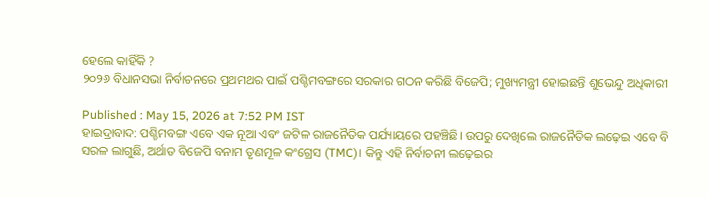ହେଲେ କାହିଁକି ?
୨୦୨୬ ବିଧାନସଭା ନିର୍ବାଚନରେ ପ୍ରଥମଥର ପାଇଁ ପଶ୍ଚିମବଙ୍ଗରେ ସରକାର ଗଠନ କରିଛି ବିଜେପି; ମୁଖ୍ୟମନ୍ତ୍ରୀ ହୋଇଛନ୍ତି ଶୁଭେନ୍ଦୁ ଅଧିକାରୀ

Published : May 15, 2026 at 7:52 PM IST
ହାଇଦ୍ରାବାଦ: ପଶ୍ଚିମବଙ୍ଗ ଏବେ ଏକ ନୂଆ ଏବଂ ଜଟିଳ ରାଜନୈତିକ ପର୍ଯ୍ୟାୟରେ ପହଞ୍ଚିଛି। ଉପରୁ ଦେଖିଲେ ରାଜନୈତିକ ଲଢ଼େଇ ଏବେ ବି ସରଳ ଲାଗୁଛି, ଅର୍ଥାତ ବିଜେପି ବନାମ ତୃଣମୂଳ କଂଗ୍ରେସ (TMC)। କିନ୍ତୁ ଏହି ନିର୍ବାଚନୀ ଲଢ଼େଇର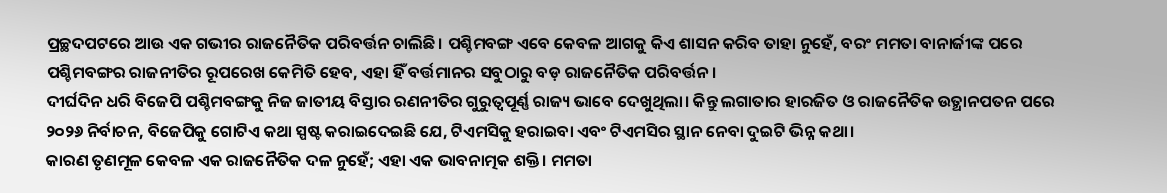ପ୍ରଚ୍ଛଦପଟରେ ଆଉ ଏକ ଗଭୀର ରାଜନୈତିକ ପରିବର୍ତ୍ତନ ଚାଲିଛି। ପଶ୍ଚିମବଙ୍ଗ ଏବେ କେବଳ ଆଗକୁ କିଏ ଶାସନ କରିବ ତାହା ନୁହେଁ, ବରଂ ମମତା ବାନାର୍ଜୀଙ୍କ ପରେ ପଶ୍ଚିମବଙ୍ଗର ରାଜନୀତିର ରୂପରେଖ କେମିତି ହେବ, ଏହା ହିଁ ବର୍ତ୍ତମାନର ସବୁଠାରୁ ବଡ଼ ରାଜନୈତିକ ପରିବର୍ତ୍ତନ।
ଦୀର୍ଘଦିନ ଧରି ବିଜେପି ପଶ୍ଚିମବଙ୍ଗକୁ ନିଜ ଜାତୀୟ ବିସ୍ତାର ରଣନୀତିର ଗୁରୁତ୍ୱପୂର୍ଣ୍ଣ ରାଜ୍ୟ ଭାବେ ଦେଖୁଥିଲା। କିନ୍ତୁ ଲଗାତାର ହାରଜିତ ଓ ରାଜନୈତିକ ଉତ୍ଥାନପତନ ପରେ ୨୦୨୬ ନିର୍ବାଚନ, ବିଜେପିକୁ ଗୋଟିଏ କଥା ସ୍ପଷ୍ଟ କରାଇଦେଇଛି ଯେ, ଟିଏମସିକୁ ହରାଇବା ଏବଂ ଟିଏମସିର ସ୍ଥାନ ନେବା ଦୁଇଟି ଭିନ୍ନ କଥା।
କାରଣ ତୃଣମୂଳ କେବଳ ଏକ ରାଜନୈତିକ ଦଳ ନୁହେଁ; ଏହା ଏକ ଭାବନାତ୍ମକ ଶକ୍ତି। ମମତା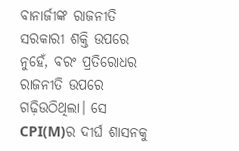ବାନାର୍ଜୀଙ୍କ ରାଜନୀତି ସରକାରୀ ଶକ୍ତି ଉପରେ ନୁହେଁ, ବରଂ ପ୍ରତିରୋଧର ରାଜନୀତି ଉପରେ ଗଢ଼ିଉଠିଥିଲା। ସେ CPI(M)ର ଦୀର୍ଘ ଶାସନକୁ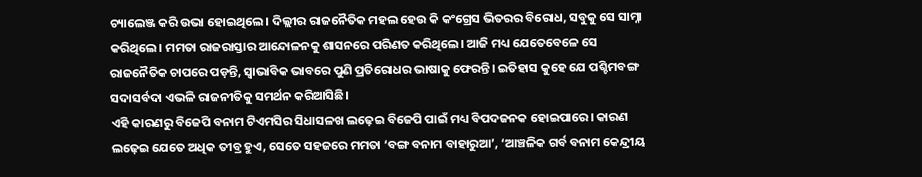ଚ୍ୟାଲେଞ୍ଜ କରି ଉଭା ହୋଇଥିଲେ। ଦିଲ୍ଲୀର ରାଜନୈତିକ ମହଲ ହେଉ କି କଂଗ୍ରେସ ଭିତରର ବିରୋଧ, ସବୁକୁ ସେ ସାମ୍ନା କରିଥିଲେ। ମମତା ରାଜରାସ୍ତାର ଆନ୍ଦୋଳନକୁ ଶାସନରେ ପରିଣତ କରିଥିଲେ। ଆଜି ମଧ୍ୟ ଯେତେବେଳେ ସେ ରାଜନୈତିକ ଚାପରେ ପଡ଼ନ୍ତି, ସ୍ୱାଭାବିକ ଭାବରେ ପୁଣି ପ୍ରତିରୋଧର ଭାଷାକୁ ଫେରନ୍ତି। ଇତିହାସ କୁହେ ଯେ ପଶ୍ଚିମବଙ୍ଗ ସଦାସର୍ବଦା ଏଭଳି ରାଜନୀତିକୁ ସମର୍ଥନ କରିଆସିଛି।
ଏହି କାରଣରୁ ବିଜେପି ବନାମ ଟିଏମସିର ସିଧାସଳଖ ଲଢ଼େଇ ବିଜେପି ପାଇଁ ମଧ୍ୟ ବିପଦଜନକ ହୋଇପାରେ। କାରଣ ଲଢ଼େଇ ଯେତେ ଅଧିକ ତୀବ୍ର ହୁଏ, ସେତେ ସହଜରେ ମମତା ‘ବଙ୍ଗ ବନାମ ବାହାରୁଆ’, ‘ଆଞ୍ଚଳିକ ଗର୍ବ ବନାମ କେନ୍ଦ୍ରୀୟ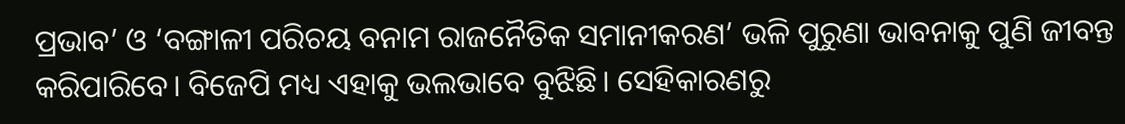ପ୍ରଭାବ’ ଓ ‘ବଙ୍ଗାଳୀ ପରିଚୟ ବନାମ ରାଜନୈତିକ ସମାନୀକରଣ’ ଭଳି ପୁରୁଣା ଭାବନାକୁ ପୁଣି ଜୀବନ୍ତ କରିପାରିବେ। ବିଜେପି ମଧ୍ୟ ଏହାକୁ ଭଲଭାବେ ବୁଝିଛି। ସେହିକାରଣରୁ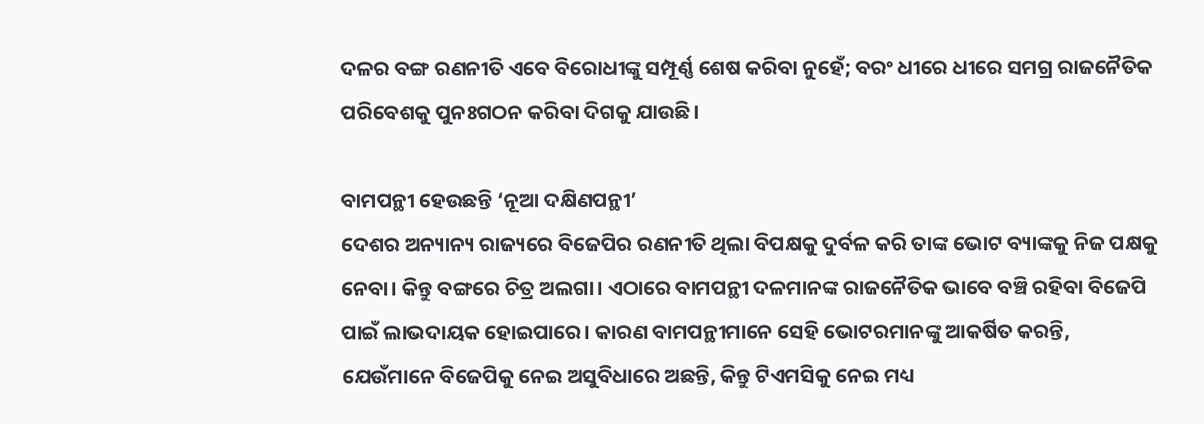ଦଳର ବଙ୍ଗ ରଣନୀତି ଏବେ ବିରୋଧୀଙ୍କୁ ସମ୍ପୂର୍ଣ୍ଣ ଶେଷ କରିବା ନୁହେଁ; ବରଂ ଧୀରେ ଧୀରେ ସମଗ୍ର ରାଜନୈତିକ ପରିବେଶକୁ ପୁନଃଗଠନ କରିବା ଦିଗକୁ ଯାଉଛି।

ବାମପନ୍ଥୀ ହେଉଛନ୍ତି ‘ନୂଆ ଦକ୍ଷିଣପନ୍ଥୀ’
ଦେଶର ଅନ୍ୟାନ୍ୟ ରାଜ୍ୟରେ ବିଜେପିର ରଣନୀତି ଥିଲା ବିପକ୍ଷକୁ ଦୁର୍ବଳ କରି ତାଙ୍କ ଭୋଟ ବ୍ୟାଙ୍କକୁ ନିଜ ପକ୍ଷକୁ ନେବା। କିନ୍ତୁ ବଙ୍ଗରେ ଚିତ୍ର ଅଲଗା। ଏଠାରେ ବାମପନ୍ଥୀ ଦଳମାନଙ୍କ ରାଜନୈତିକ ଭାବେ ବଞ୍ଚି ରହିବା ବିଜେପି ପାଇଁ ଲାଭଦାୟକ ହୋଇପାରେ। କାରଣ ବାମପନ୍ଥୀମାନେ ସେହି ଭୋଟରମାନଙ୍କୁ ଆକର୍ଷିତ କରନ୍ତି, ଯେଉଁମାନେ ବିଜେପିକୁ ନେଇ ଅସୁବିଧାରେ ଅଛନ୍ତି, କିନ୍ତୁ ଟିଏମସିକୁ ନେଇ ମଧ୍ୟ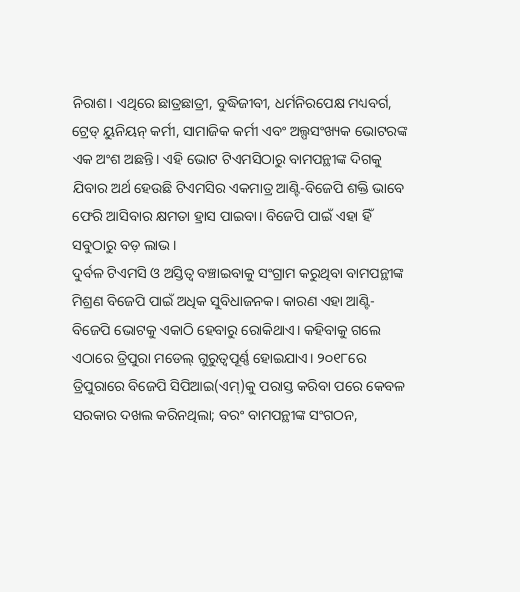ନିରାଶ। ଏଥିରେ ଛାତ୍ରଛାତ୍ରୀ, ବୁଦ୍ଧିଜୀବୀ, ଧର୍ମନିରପେକ୍ଷ ମଧ୍ୟବର୍ଗ, ଟ୍ରେଡ୍ ୟୁନିୟନ୍ କର୍ମୀ, ସାମାଜିକ କର୍ମୀ ଏବଂ ଅଲ୍ପସଂଖ୍ୟକ ଭୋଟରଙ୍କ ଏକ ଅଂଶ ଅଛନ୍ତି। ଏହି ଭୋଟ ଟିଏମସିଠାରୁ ବାମପନ୍ଥୀଙ୍କ ଦିଗକୁ ଯିବାର ଅର୍ଥ ହେଉଛି ଟିଏମସିର ଏକମାତ୍ର ଆଣ୍ଟି-ବିଜେପି ଶକ୍ତି ଭାବେ ଫେରି ଆସିବାର କ୍ଷମତା ହ୍ରାସ ପାଇବା। ବିଜେପି ପାଇଁ ଏହା ହିଁ ସବୁଠାରୁ ବଡ଼ ଲାଭ।
ଦୁର୍ବଳ ଟିଏମସି ଓ ଅସ୍ତିତ୍ୱ ବଞ୍ଚାଇବାକୁ ସଂଗ୍ରାମ କରୁଥିବା ବାମପନ୍ଥୀଙ୍କ ମିଶ୍ରଣ ବିଜେପି ପାଇଁ ଅଧିକ ସୁବିଧାଜନକ। କାରଣ ଏହା ଆଣ୍ଟି-ବିଜେପି ଭୋଟକୁ ଏକାଠି ହେବାରୁ ରୋକିଥାଏ। କହିବାକୁ ଗଲେ ଏଠାରେ ତ୍ରିପୁରା ମଡେଲ୍ ଗୁରୁତ୍ୱପୂର୍ଣ୍ଣ ହୋଇଯାଏ। ୨୦୧୮ରେ ତ୍ରିପୁରାରେ ବିଜେପି ସିପିଆଇ(ଏମ୍)କୁ ପରାସ୍ତ କରିବା ପରେ କେବଳ ସରକାର ଦଖଲ କରିନଥିଲା; ବରଂ ବାମପନ୍ଥୀଙ୍କ ସଂଗଠନ,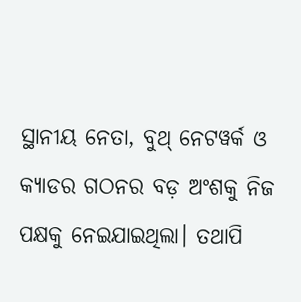ସ୍ଥାନୀୟ ନେତା, ବୁଥ୍ ନେଟୱର୍କ ଓ କ୍ୟାଡର ଗଠନର ବଡ଼ ଅଂଶକୁ ନିଜ ପକ୍ଷକୁ ନେଇଯାଇଥିଲା। ତଥାପି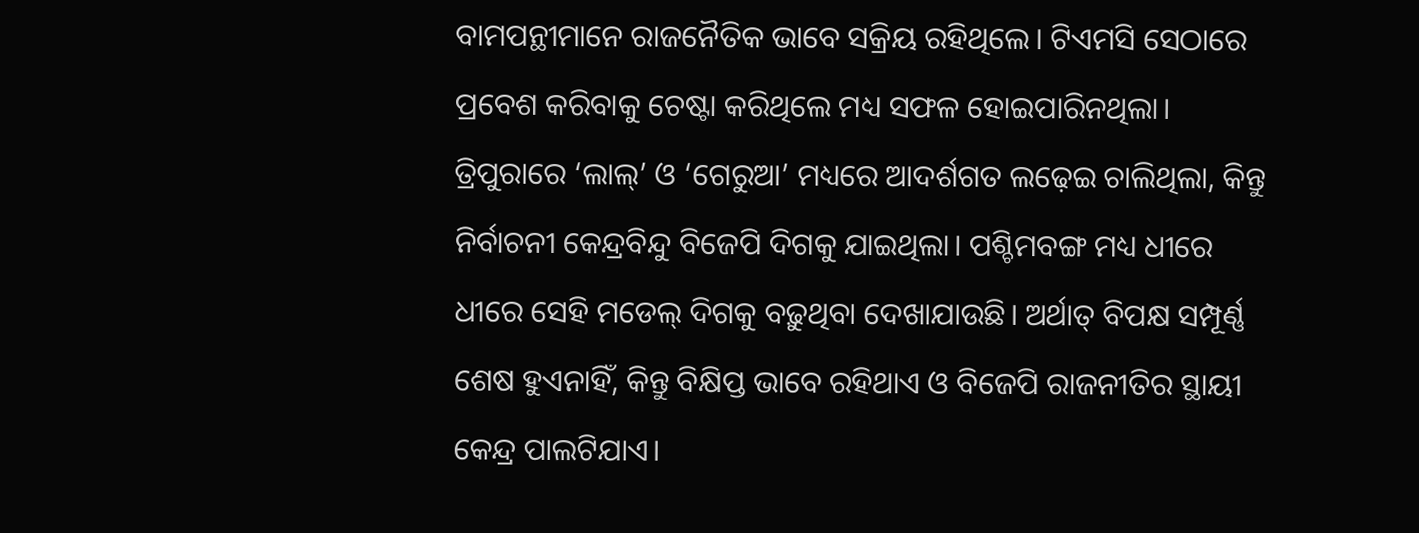ବାମପନ୍ଥୀମାନେ ରାଜନୈତିକ ଭାବେ ସକ୍ରିୟ ରହିଥିଲେ। ଟିଏମସି ସେଠାରେ ପ୍ରବେଶ କରିବାକୁ ଚେଷ୍ଟା କରିଥିଲେ ମଧ୍ୟ ସଫଳ ହୋଇପାରିନଥିଲା।
ତ୍ରିପୁରାରେ ‘ଲାଲ୍’ ଓ ‘ଗେରୁଆ’ ମଧ୍ୟରେ ଆଦର୍ଶଗତ ଲଢ଼େଇ ଚାଲିଥିଲା, କିନ୍ତୁ ନିର୍ବାଚନୀ କେନ୍ଦ୍ରବିନ୍ଦୁ ବିଜେପି ଦିଗକୁ ଯାଇଥିଲା। ପଶ୍ଚିମବଙ୍ଗ ମଧ୍ୟ ଧୀରେ ଧୀରେ ସେହି ମଡେଲ୍ ଦିଗକୁ ବଢ଼ୁଥିବା ଦେଖାଯାଉଛି। ଅର୍ଥାତ୍ ବିପକ୍ଷ ସମ୍ପୂର୍ଣ୍ଣ ଶେଷ ହୁଏନାହିଁ, କିନ୍ତୁ ବିକ୍ଷିପ୍ତ ଭାବେ ରହିଥାଏ ଓ ବିଜେପି ରାଜନୀତିର ସ୍ଥାୟୀ କେନ୍ଦ୍ର ପାଲଟିଯାଏ।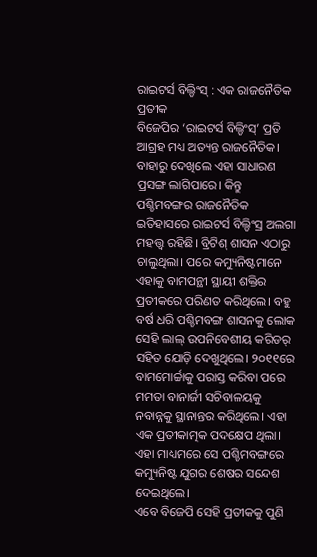ରାଇଟର୍ସ ବିଲ୍ଡିଂସ୍ : ଏକ ରାଜନୈତିକ ପ୍ରତୀକ
ବିଜେପିର ‘ରାଇଟର୍ସ ବିଲ୍ଡିଂସ୍’ ପ୍ରତି ଆଗ୍ରହ ମଧ୍ୟ ଅତ୍ୟନ୍ତ ରାଜନୈତିକ। ବାହାରୁ ଦେଖିଲେ ଏହା ସାଧାରଣ ପ୍ରସଙ୍ଗ ଲାଗିପାରେ। କିନ୍ତୁ ପଶ୍ଚିମବଙ୍ଗର ରାଜନୈତିକ ଇତିହାସରେ ରାଇଟର୍ସ ବିଲ୍ଡିଂସ୍ର ଅଲଗା ମହତ୍ତ୍ୱ ରହିଛି। ବ୍ରିଟିଶ୍ ଶାସନ ଏଠାରୁ ଚାଲୁଥିଲା। ପରେ କମ୍ୟୁନିଷ୍ଟମାନେ ଏହାକୁ ବାମପନ୍ଥୀ ସ୍ଥାୟୀ ଶକ୍ତିର ପ୍ରତୀକରେ ପରିଣତ କରିଥିଲେ। ବହୁ ବର୍ଷ ଧରି ପଶ୍ଚିମବଙ୍ଗ ଶାସନକୁ ଲୋକ ସେହି ଲାଲ୍ ଉପନିବେଶୀୟ କରିଡର୍ ସହିତ ଯୋଡ଼ି ଦେଖୁଥିଲେ। ୨୦୧୧ରେ ବାମମୋର୍ଚ୍ଚାକୁ ପରାସ୍ତ କରିବା ପରେ ମମତା ବାନାର୍ଜୀ ସଚିବାଳୟକୁ ନବାନ୍ନକୁ ସ୍ଥାନାନ୍ତର କରିଥିଲେ। ଏହା ଏକ ପ୍ରତୀକାତ୍ମକ ପଦକ୍ଷେପ ଥିଲା। ଏହା ମାଧ୍ୟମରେ ସେ ପଶ୍ଚିମବଙ୍ଗରେ କମ୍ୟୁନିଷ୍ଟ ଯୁଗର ଶେଷର ସନ୍ଦେଶ ଦେଇଥିଲେ।
ଏବେ ବିଜେପି ସେହି ପ୍ରତୀକକୁ ପୁଣି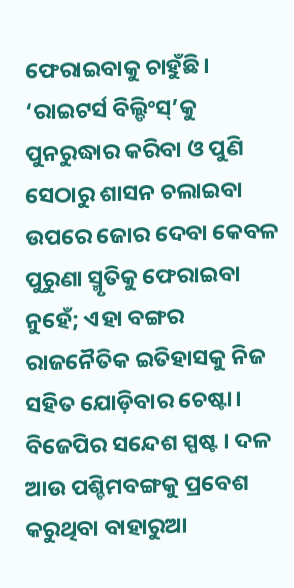ଫେରାଇବାକୁ ଚାହୁଁଛି। ‘ରାଇଟର୍ସ ବିଲ୍ଡିଂସ୍’କୁ ପୁନରୁଦ୍ଧାର କରିବା ଓ ପୁଣି ସେଠାରୁ ଶାସନ ଚଲାଇବା ଉପରେ ଜୋର ଦେବା କେବଳ ପୁରୁଣା ସ୍ମୃତିକୁ ଫେରାଇବା ନୁହେଁ; ଏହା ବଙ୍ଗର ରାଜନୈତିକ ଇତିହାସକୁ ନିଜ ସହିତ ଯୋଡ଼ିବାର ଚେଷ୍ଟା। ବିଜେପିର ସନ୍ଦେଶ ସ୍ପଷ୍ଟ । ଦଳ ଆଉ ପଶ୍ଚିମବଙ୍ଗକୁ ପ୍ରବେଶ କରୁଥିବା ବାହାରୁଆ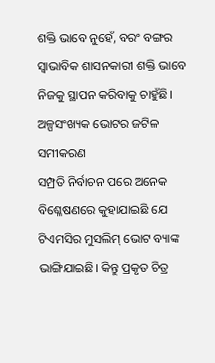ଶକ୍ତି ଭାବେ ନୁହେଁ, ବରଂ ବଙ୍ଗର ସ୍ୱାଭାବିକ ଶାସନକାରୀ ଶକ୍ତି ଭାବେ ନିଜକୁ ସ୍ଥାପନ କରିବାକୁ ଚାହୁଁଛି।
ଅଳ୍ପସଂଖ୍ୟକ ଭୋଟର ଜଟିଳ ସମୀକରଣ
ସମ୍ପ୍ରତି ନିର୍ବାଚନ ପରେ ଅନେକ ବିଶ୍ଳେଷଣରେ କୁହାଯାଇଛି ଯେ ଟିଏମସିର ମୁସଲିମ୍ ଭୋଟ ବ୍ୟାଙ୍କ ଭାଙ୍ଗିଯାଇଛି। କିନ୍ତୁ ପ୍ରକୃତ ଚିତ୍ର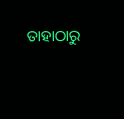ତାହାଠାରୁ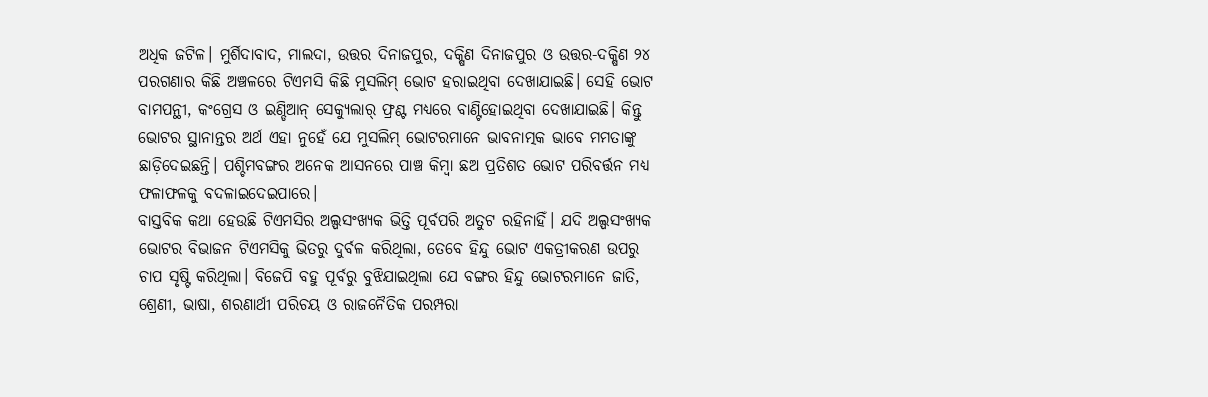ଅଧିକ ଜଟିଳ। ମୁର୍ଶିଦାବାଦ, ମାଲଦା, ଉତ୍ତର ଦିନାଜପୁର, ଦକ୍ଷିଣ ଦିନାଜପୁର ଓ ଉତ୍ତର-ଦକ୍ଷିଣ ୨୪ ପରଗଣାର କିଛି ଅଞ୍ଚଳରେ ଟିଏମସି କିଛି ମୁସଲିମ୍ ଭୋଟ ହରାଇଥିବା ଦେଖାଯାଇଛି। ସେହି ଭୋଟ ବାମପନ୍ଥୀ, କଂଗ୍ରେସ ଓ ଇଣ୍ଡିଆନ୍ ସେକ୍ୟୁଲାର୍ ଫ୍ରଣ୍ଟ ମଧ୍ୟରେ ବାଣ୍ଟିହୋଇଥିବା ଦେଖାଯାଇଛି। କିନ୍ତୁ ଭୋଟର ସ୍ଥାନାନ୍ତର ଅର୍ଥ ଏହା ନୁହେଁ ଯେ ମୁସଲିମ୍ ଭୋଟରମାନେ ଭାବନାତ୍ମକ ଭାବେ ମମତାଙ୍କୁ ଛାଡ଼ିଦେଇଛନ୍ତି। ପଶ୍ଚିମବଙ୍ଗର ଅନେକ ଆସନରେ ପାଞ୍ଚ କିମ୍ବା ଛଅ ପ୍ରତିଶତ ଭୋଟ ପରିବର୍ତ୍ତନ ମଧ୍ୟ ଫଳାଫଳକୁ ବଦଳାଇଦେଇପାରେ।
ବାସ୍ତବିକ କଥା ହେଉଛି ଟିଏମସିର ଅଲ୍ପସଂଖ୍ୟକ ଭିତ୍ତି ପୂର୍ବପରି ଅତୁଟ ରହିନାହିଁ। ଯଦି ଅଲ୍ପସଂଖ୍ୟକ ଭୋଟର ବିଭାଜନ ଟିଏମସିକୁ ଭିତରୁ ଦୁର୍ବଳ କରିଥିଲା, ତେବେ ହିନ୍ଦୁ ଭୋଟ ଏକତ୍ରୀକରଣ ଉପରୁ ଚାପ ସୃଷ୍ଟି କରିଥିଲା। ବିଜେପି ବହୁ ପୂର୍ବରୁ ବୁଝିଯାଇଥିଲା ଯେ ବଙ୍ଗର ହିନ୍ଦୁ ଭୋଟରମାନେ ଜାତି, ଶ୍ରେଣୀ, ଭାଷା, ଶରଣାର୍ଥୀ ପରିଚୟ ଓ ରାଜନୈତିକ ପରମ୍ପରା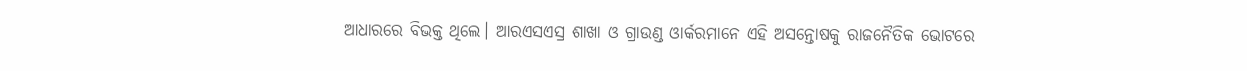ଆଧାରରେ ବିଭକ୍ତ ଥିଲେ। ଆରଏସଏସ୍ର ଶାଖା ଓ ଗ୍ରାଉଣ୍ଡ ଓାର୍କରମାନେ ଏହି ଅସନ୍ତୋଷକୁ ରାଜନୈତିକ ଭୋଟରେ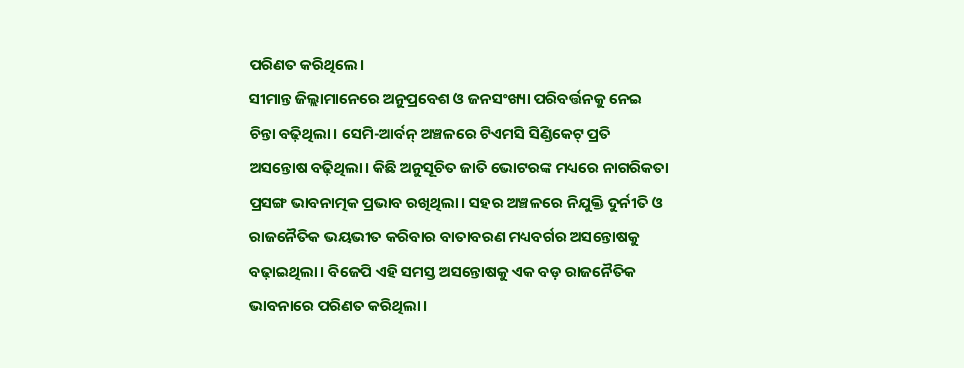ପରିଣତ କରିଥିଲେ।
ସୀମାନ୍ତ ଜିଲ୍ଲାମାନେରେ ଅନୁପ୍ରବେଶ ଓ ଜନସଂଖ୍ୟା ପରିବର୍ତ୍ତନକୁ ନେଇ ଚିନ୍ତା ବଢ଼ିଥିଲା। ସେମି-ଆର୍ବନ୍ ଅଞ୍ଚଳରେ ଟିଏମସି ସିଣ୍ଡିକେଟ୍ ପ୍ରତି ଅସନ୍ତୋଷ ବଢ଼ିଥିଲା। କିଛି ଅନୁସୂଚିତ ଜାତି ଭୋଟରଙ୍କ ମଧ୍ୟରେ ନାଗରିକତା ପ୍ରସଙ୍ଗ ଭାବନାତ୍ମକ ପ୍ରଭାବ ରଖିଥିଲା। ସହର ଅଞ୍ଚଳରେ ନିଯୁକ୍ତି ଦୁର୍ନୀତି ଓ ରାଜନୈତିକ ଭୟଭୀତ କରିବାର ବାତାବରଣ ମଧ୍ୟବର୍ଗର ଅସନ୍ତୋଷକୁ ବଢ଼ାଇଥିଲା। ବିଜେପି ଏହି ସମସ୍ତ ଅସନ୍ତୋଷକୁ ଏକ ବଡ଼ ରାଜନୈତିକ ଭାବନାରେ ପରିଣତ କରିଥିଲା।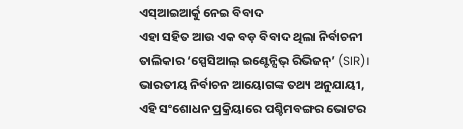ଏସ୍ଆଇଆର୍କୁ ନେଇ ବିବାଦ
ଏହା ସହିତ ଆଉ ଏକ ବଡ଼ ବିବାଦ ଥିଲା ନିର୍ବାଚନୀ ତାଲିକାର ‘ସ୍ପେସିଆଲ୍ ଇଣ୍ଟେନ୍ସିଭ୍ ରିଭିଜନ୍’ (SIR)। ଭାରତୀୟ ନିର୍ବାଚନ ଆୟୋଗଙ୍କ ତଥ୍ୟ ଅନୁଯାୟୀ, ଏହି ସଂଶୋଧନ ପ୍ରକ୍ରିୟାରେ ପଶ୍ଚିମବଙ୍ଗର ଭୋଟର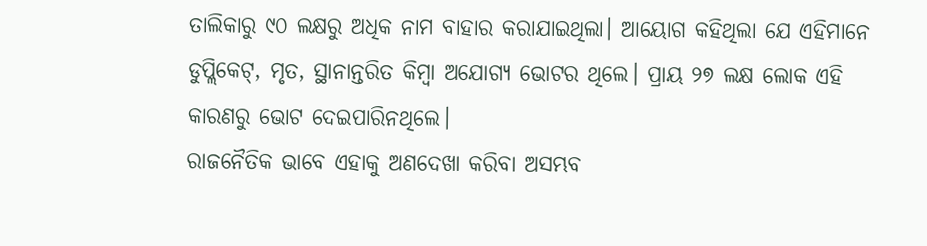ତାଲିକାରୁ ୯୦ ଲକ୍ଷରୁ ଅଧିକ ନାମ ବାହାର କରାଯାଇଥିଲା। ଆୟୋଗ କହିଥିଲା ଯେ ଏହିମାନେ ଡୁପ୍ଲିକେଟ୍, ମୃତ, ସ୍ଥାନାନ୍ତରିତ କିମ୍ବା ଅଯୋଗ୍ୟ ଭୋଟର ଥିଲେ। ପ୍ରାୟ ୨୭ ଲକ୍ଷ ଲୋକ ଏହି କାରଣରୁ ଭୋଟ ଦେଇପାରିନଥିଲେ।
ରାଜନୈତିକ ଭାବେ ଏହାକୁ ଅଣଦେଖା କରିବା ଅସମ୍ଭବ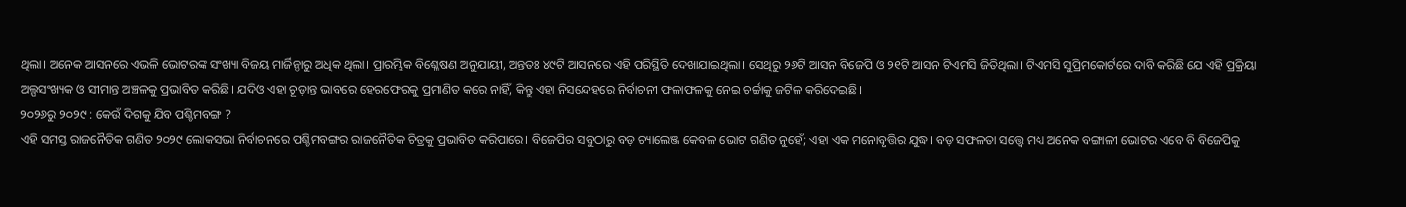ଥିଲା। ଅନେକ ଆସନରେ ଏଭଳି ଭୋଟରଙ୍କ ସଂଖ୍ୟା ବିଜୟ ମାର୍ଜିନ୍ଠାରୁ ଅଧିକ ଥିଲା। ପ୍ରାରମ୍ଭିକ ବିଶ୍ଳେଷଣ ଅନୁଯାୟୀ, ଅନ୍ତତଃ ୪୯ଟି ଆସନରେ ଏହି ପରିସ୍ଥିତି ଦେଖାଯାଇଥିଲା। ସେଥିରୁ ୨୬ଟି ଆସନ ବିଜେପି ଓ ୨୧ଟି ଆସନ ଟିଏମସି ଜିତିଥିଲା। ଟିଏମସି ସୁପ୍ରିମକୋର୍ଟରେ ଦାବି କରିଛି ଯେ ଏହି ପ୍ରକ୍ରିୟା ଅଲ୍ପସଂଖ୍ୟକ ଓ ସୀମାନ୍ତ ଅଞ୍ଚଳକୁ ପ୍ରଭାବିତ କରିଛି। ଯଦିଓ ଏହା ଚୂଡ଼ାନ୍ତ ଭାବରେ ହେରଫେରକୁ ପ୍ରମାଣିତ କରେ ନାହିଁ, କିନ୍ତୁ ଏହା ନିସନ୍ଦେହରେ ନିର୍ବାଚନୀ ଫଳାଫଳକୁ ନେଇ ଚର୍ଚ୍ଚାକୁ ଜଟିଳ କରିଦେଇଛି।
୨୦୨୬ରୁ ୨୦୨୯ : କେଉଁ ଦିଗକୁ ଯିବ ପଶ୍ଚିମବଙ୍ଗ ?
ଏହି ସମସ୍ତ ରାଜନୈତିକ ଗଣିତ ୨୦୨୯ ଲୋକସଭା ନିର୍ବାଚନରେ ପଶ୍ଚିମବଙ୍ଗର ରାଜନୈତିକ ଚିତ୍ରକୁ ପ୍ରଭାବିତ କରିପାରେ। ବିଜେପିର ସବୁଠାରୁ ବଡ଼ ଚ୍ୟାଲେଞ୍ଜ କେବଳ ଭୋଟ ଗଣିତ ନୁହେଁ; ଏହା ଏକ ମନୋବୃତ୍ତିର ଯୁଦ୍ଧ। ବଡ଼ ସଫଳତା ସତ୍ତ୍ୱେ ମଧ୍ୟ ଅନେକ ବଙ୍ଗାଳୀ ଭୋଟର ଏବେ ବି ବିଜେପିକୁ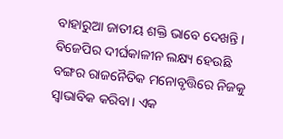ବାହାରୁଆ ଜାତୀୟ ଶକ୍ତି ଭାବେ ଦେଖନ୍ତି। ବିଜେପିର ଦୀର୍ଘକାଳୀନ ଲକ୍ଷ୍ୟ ହେଉଛି ବଙ୍ଗର ରାଜନୈତିକ ମନୋବୃତ୍ତିରେ ନିଜକୁ ସ୍ୱାଭାବିକ କରିବା। ଏକ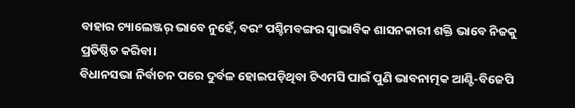ବାହାର ଚ୍ୟାଲେଞ୍ଜର୍ ଭାବେ ନୁହେଁ, ବରଂ ପଶ୍ଚିମବଙ୍ଗର ସ୍ୱାଭାବିକ ଶାସନକାରୀ ଶକ୍ତି ଭାବେ ନିଜକୁ ପ୍ରତିଷ୍ଠିତ କରିବା।
ବିଧାନସଭା ନିର୍ବାଚନ ପରେ ଦୁର୍ବଳ ହୋଇପଡ଼ିଥିବା ଟିଏମସି ପାଇଁ ପୁଣି ଭାବନାତ୍ମକ ଆଣ୍ଟି-ବିଜେପି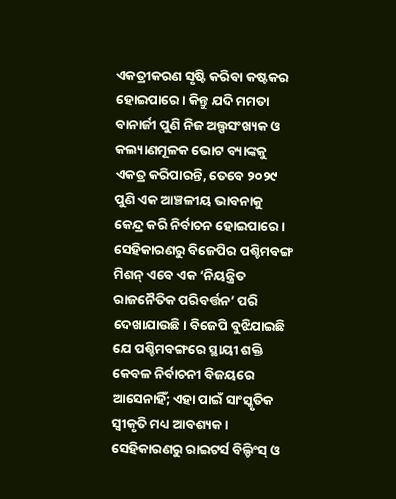ଏକତ୍ରୀକରଣ ସୃଷ୍ଟି କରିବା କଷ୍ଟକର ହୋଇପାରେ। କିନ୍ତୁ ଯଦି ମମତା ବାନାର୍ଜୀ ପୁଣି ନିଜ ଅଲ୍ପସଂଖ୍ୟକ ଓ କଲ୍ୟାଣମୂଳକ ଭୋଟ ବ୍ୟାଙ୍କକୁ ଏକତ୍ର କରିପାରନ୍ତି, ତେବେ ୨୦୨୯ ପୁଣି ଏକ ଆଞ୍ଚଳୀୟ ଭାବନାକୁ କେନ୍ଦ୍ର କରି ନିର୍ବାଚନ ହୋଇପାରେ। ସେହିକାରଣରୁ ବିଜେପିର ପଶ୍ଚିମବଙ୍ଗ ମିଶନ୍ ଏବେ ଏକ ‘ନିୟନ୍ତ୍ରିତ ରାଜନୈତିକ ପରିବର୍ତ୍ତନ’ ପରି ଦେଖାଯାଉଛି। ବିଜେପି ବୁଝିଯାଇଛି ଯେ ପଶ୍ଚିମବଙ୍ଗରେ ସ୍ଥାୟୀ ଶକ୍ତି କେବଳ ନିର୍ବାଚନୀ ବିଜୟରେ ଆସେନାହିଁ; ଏହା ପାଇଁ ସାଂସ୍କୃତିକ ସ୍ୱୀକୃତି ମଧ୍ୟ ଆବଶ୍ୟକ।
ସେହିକାରଣରୁ ରାଇଟର୍ସ ବିଲ୍ଡିଂସ୍ ଓ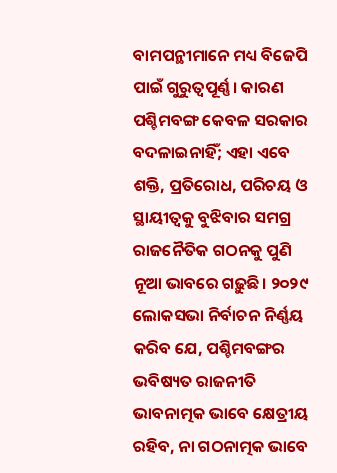ବାମପନ୍ଥୀମାନେ ମଧ୍ୟ ବିଜେପି ପାଇଁ ଗୁରୁତ୍ୱପୂର୍ଣ୍ଣ। କାରଣ ପଶ୍ଚିମବଙ୍ଗ କେବଳ ସରକାର ବଦଳାଇନାହିଁ; ଏହା ଏବେ ଶକ୍ତି, ପ୍ରତିରୋଧ, ପରିଚୟ ଓ ସ୍ଥାୟୀତ୍ୱକୁ ବୁଝିବାର ସମଗ୍ର ରାଜନୈତିକ ଗଠନକୁ ପୁଣି ନୂଆ ଭାବରେ ଗଢ଼ୁଛି। ୨୦୨୯ ଲୋକସଭା ନିର୍ବାଚନ ନିର୍ଣ୍ଣୟ କରିବ ଯେ, ପଶ୍ଚିମବଙ୍ଗର ଭବିଷ୍ୟତ ରାଜନୀତି ଭାବନାତ୍ମକ ଭାବେ କ୍ଷେତ୍ରୀୟ ରହିବ, ନା ଗଠନାତ୍ମକ ଭାବେ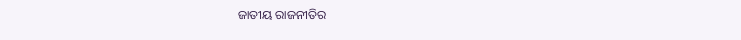ଜାତୀୟ ରାଜନୀତିର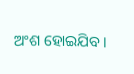ଅଂଶ ହୋଇଯିବ।